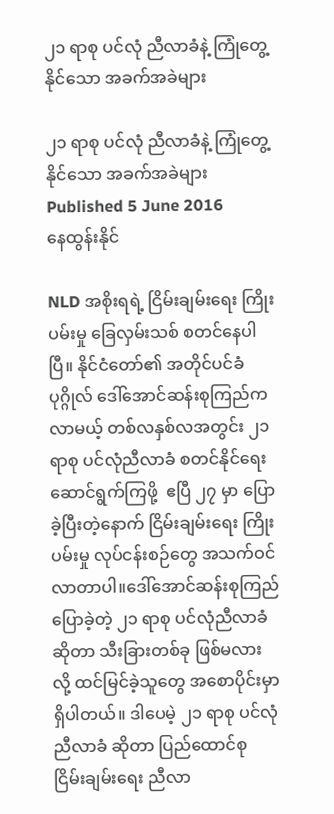၂၁ ရာစု ပင်လုံ ညီလာခံနဲ့ ကြုံတွေ့နိုင်သော အခက်အခဲများ

၂၁ ရာစု ပင်လုံ ညီလာခံနဲ့ ကြုံတွေ့နိုင်သော အခက်အခဲများ
Published 5 June 2016
နေထွန်းနိုင်

NLD အစိုးရရဲ့ ငြိမ်းချမ်းရေး ကြိုးပမ်းမှု ခြေလှမ်းသစ် စတင်နေပါပြီ။ နိုင်ငံတော်၏ အတိုင်ပင်ခံ ပုဂ္ဂိုလ် ဒေါ်အောင်ဆန်းစုကြည်က လာမယ့် တစ်လနှစ်လအတွင်း ၂၁ ရာစု ပင်လုံညီလာခံ စတင်နိုင်ရေး ဆောင်ရွက်ကြဖို့  ဧပြီ ၂၇ မှာ ပြောခဲ့ပြီးတဲ့နောက် ငြိမ်းချမ်းရေး ကြိုးပမ်းမှု လုပ်ငန်းစဉ်တွေ အသက်ဝင်လာတာပါ။ဒေါ်အောင်ဆန်းစုကြည် ပြောခဲ့တဲ့ ၂၁ ရာစု ပင်လုံညီလာခံ ဆိုတာ သီးခြားတစ်ခု ဖြစ်မလားလို့ ထင်မြင်ခဲ့သူတွေ အစောပိုင်းမှာ ရှိပါတယ်။ ဒါပေမဲ့ ၂၁ ရာစု ပင်လုံ ညီလာခံ ဆိုတာ ပြည်ထောင်စု ငြိမ်းချမ်းရေး ညီလာ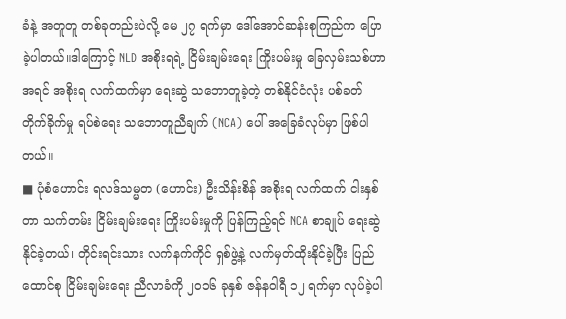ခံနဲ့ အတူတူ တစ်ခုတည်းပဲလို့ မေ ၂၇ ရက်မှာ ဒေါ်အောင်ဆန်းစုကြည်က ပြောခဲ့ပါတယ်။ဒါကြောင့် NLD အစိုးရရဲ့ ငြိမ်းချမ်းရေး ကြိုးပမ်းမှု ခြေလှမ်းသစ်ဟာ အရင် အစိုးရ လက်ထက်မှာ ရေးဆွဲ သဘောတူခဲ့တဲ့ တစ်နိုင်ငံလုံး ပစ်ခတ် တိုက်ခိုက်မှု ရပ်စဲရေး သဘောတူညီချက် (NCA) ပေါ် အခြေခံလုပ်မှာ ဖြစ်ပါတယ်။
■ ပုံစံဟောင်း ရလဒ်သမ္မတ (ဟောင်း) ဦးသိန်းစိန် အစိုးရ လက်ထက် ငါးနှစ်တာ သက်တမ်း ငြိမ်းချမ်းရေး ကြိုးပမ်းမှုကို ပြန်ကြည့်ရင် NCA စာချုပ် ရေးဆွဲနိုင်ခဲ့တယ်၊ တိုင်းရင်းသား လက်နက်ကိုင် ရှစ်ဖွဲ့နဲ့ လက်မှတ်ထိုးနိုင်ခဲ့ပြီး ပြည်ထောင်စု ငြိမ်းချမ်းရေး ညီလာခံကို ၂၀၁၆ ခုနှစ် ဇန်နဝါရီ ၁၂ ရက်မှာ လုပ်ခဲ့ပါ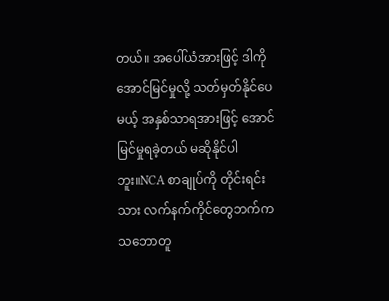တယ်။ အပေါ်ယံအားဖြင့် ဒါကို အောင်မြင်မှုလို့ သတ်မှတ်နိုင်ပေမယ့် အနှစ်သာရအားဖြင့် အောင်မြင်မှုရခဲ့တယ် မဆိုနိုင်ပါဘူး။NCA စာချုပ်ကို တိုင်းရင်းသား လက်နက်ကိုင်တွေဘက်က သဘောတူ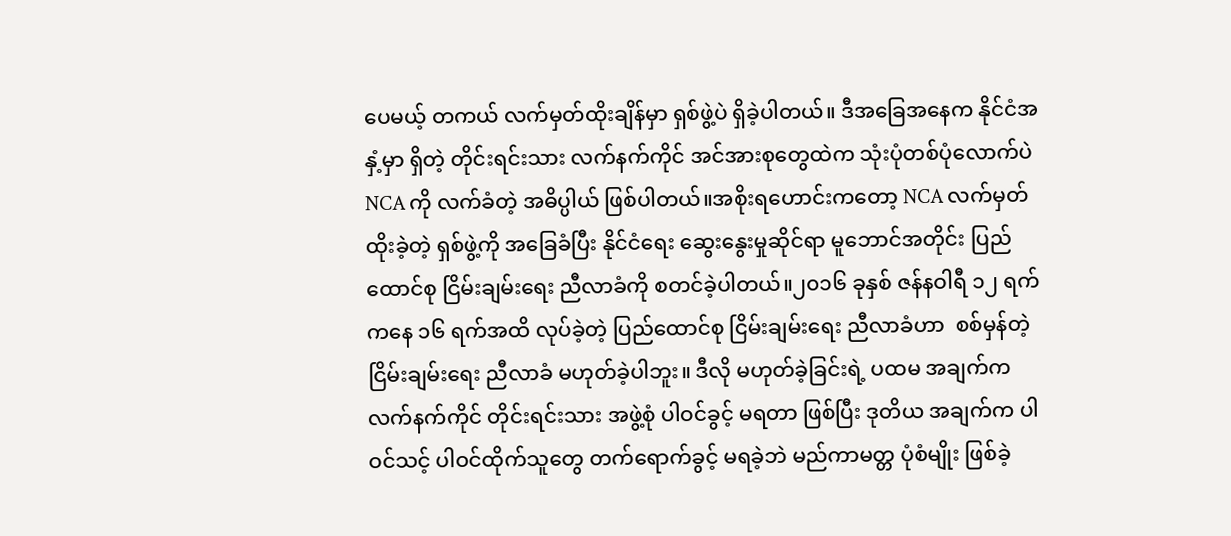ပေမယ့် တကယ် လက်မှတ်ထိုးချိန်မှာ ရှစ်ဖွဲ့ပဲ ရှိခဲ့ပါတယ်။ ဒီအခြေအနေက နိုင်ငံအနှံ့မှာ ရှိတဲ့ တိုင်းရင်းသား လက်နက်ကိုင် အင်အားစုတွေထဲက သုံးပုံတစ်ပုံလောက်ပဲ NCA ကို လက်ခံတဲ့ အဓိပ္ပါယ် ဖြစ်ပါတယ်။အစိုးရဟောင်းကတော့ NCA လက်မှတ်ထိုးခဲ့တဲ့ ရှစ်ဖွဲ့ကို အခြေခံပြီး နိုင်ငံရေး ဆွေးနွေးမှုဆိုင်ရာ မူဘောင်အတိုင်း ပြည်ထောင်စု ငြိမ်းချမ်းရေး ညီလာခံကို စတင်ခဲ့ပါတယ်။၂၀၁၆ ခုနှစ် ဇန်နဝါရီ ၁၂ ရက်ကနေ ၁၆ ရက်အထိ လုပ်ခဲ့တဲ့ ပြည်ထောင်စု ငြိမ်းချမ်းရေး ညီလာခံဟာ  စစ်မှန်တဲ့ ငြိမ်းချမ်းရေး ညီလာခံ မဟုတ်ခဲ့ပါဘူး။ ဒီလို မဟုတ်ခဲ့ခြင်းရဲ့ ပထမ အချက်က လက်နက်ကိုင် တိုင်းရင်းသား အဖွဲ့စုံ ပါဝင်ခွင့် မရတာ ဖြစ်ပြီး ဒုတိယ အချက်က ပါဝင်သင့် ပါဝင်ထိုက်သူတွေ တက်ရောက်ခွင့် မရခဲ့ဘဲ မည်ကာမတ္တ ပုံစံမျိုး ဖြစ်ခဲ့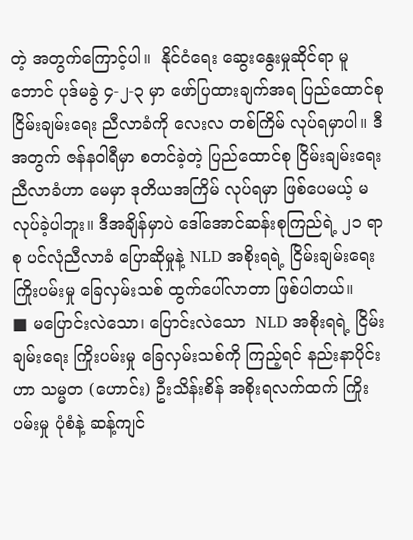တဲ့ အတွက်ကြောင့်ပါ။  နိုင်ငံရေး ဆွေးနွေးမှုဆိုင်ရာ မူဘောင် ပုဒ်မခွဲ ၄-၂-၃ မှာ ဖော်ပြထားချက်အရ ပြည်ထောင်စု ငြိမ်းချမ်းရေး ညီလာခံကို လေးလ တစ်ကြိမ် လုပ်ရမှာပါ။ ဒီအတွက် ဇန်နဝါရီမှာ စတင်ခဲ့တဲ့ ပြည်ထောင်စု ငြိမ်းချမ်းရေး ညီလာခံဟာ မေမှာ ဒုတိယအကြိမ် လုပ်ရမှာ ဖြစ်ပေမယ့် မလုပ်ခဲ့ပါဘူး။ ဒီအချိန်မှာပဲ ဒေါ်အောင်ဆန်းစုကြည်ရဲ့ ၂၁ ရာစု ပင်လုံညီလာခံ ပြောဆိုမှုနဲ့ NLD အစိုးရရဲ့ ငြိမ်းချမ်းရေး ကြိုးပမ်းမှု ခြေလှမ်းသစ် ထွက်ပေါ်လာတာ ဖြစ်ပါတယ်။
■ မပြောင်းလဲသော၊ ပြောင်းလဲသော  NLD အစိုးရရဲ့ ငြိမ်းချမ်းရေး ကြိုးပမ်းမှု ခြေလှမ်းသစ်ကို ကြည့်ရင် နည်းနာပိုင်းဟာ သမ္မတ (ဟောင်း) ဦးသိန်းစိန် အစိုးရလက်ထက် ကြိုးပမ်းမှု ပုံစံနဲ့ ဆန့်ကျင်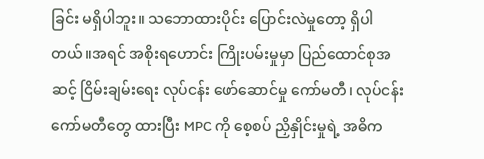ခြင်း မရှိပါဘူး။ သဘောထားပိုင်း ပြောင်းလဲမှုတော့ ရှိပါတယ်။အရင် အစိုးရဟောင်း ကြိုးပမ်းမှုမှာ ပြည်ထောင်စုအဆင့် ငြိမ်းချမ်းရေး လုပ်ငန်း ဖော်ဆောင်မှု ကော်မတီ၊ လုပ်ငန်းကော်မတီတွေ ထားပြီး MPC ကို စေ့စပ် ညှိနှိုင်းမှုရဲ့ အဓိက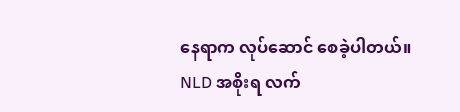နေရာက လုပ်ဆောင် စေခဲ့ပါတယ်။ NLD အစိုးရ လက်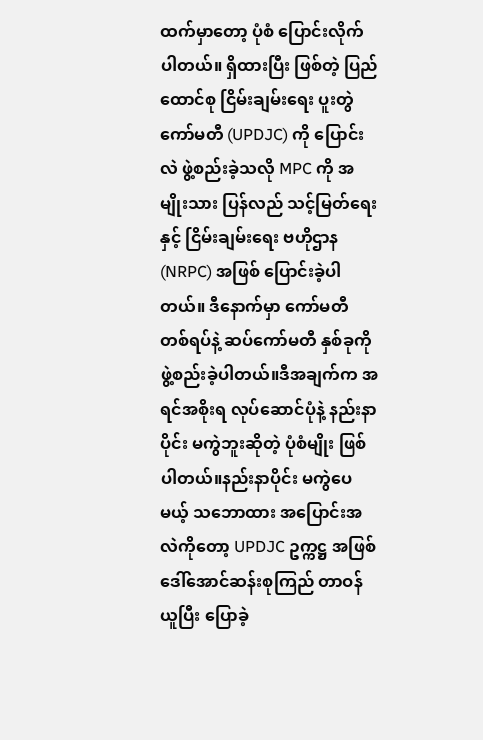ထက်မှာတော့ ပုံစံ ပြောင်းလိုက်ပါတယ်။ ရှိထားပြီး ဖြစ်တဲ့ ပြည်ထောင်စု ငြိမ်းချမ်းရေး ပူးတွဲကော်မတီ (UPDJC) ကို ပြောင်းလဲ ဖွဲ့စည်းခဲ့သလို MPC ကို အမျိုးသား ပြန်လည် သင့်မြတ်ရေးနှင့် ငြိမ်းချမ်းရေး ဗဟိုဌာန (NRPC) အဖြစ် ပြောင်းခဲ့ပါတယ်။ ဒီနောက်မှာ ကော်မတီ တစ်ရပ်နဲ့ ဆပ်ကော်မတီ နှစ်ခုကို ဖွဲ့စည်းခဲ့ပါတယ်။ဒီအချက်က အရင်အစိုးရ လုပ်ဆောင်ပုံနဲ့ နည်းနာပိုင်း မကွဲဘူးဆိုတဲ့ ပုံစံမျိုး ဖြစ်ပါတယ်။နည်းနာပိုင်း မကွဲပေမယ့် သဘောထား အပြောင်းအလဲကိုတော့ UPDJC ဥက္ကဋ္ဌ အဖြစ် ဒေါ်အောင်ဆန်းစုကြည် တာဝန်ယူပြီး ပြောခဲ့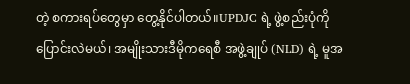တဲ့ စကားရပ်တွေမှာ တွေ့နိုင်ပါတယ်။UPDJC ရဲ့ ဖွဲ့စည်းပုံကို ပြောင်းလဲမယ်၊ အမျိုးသားဒီမိုကရေစီ အဖွဲ့ချုပ် (NLD) ရဲ့ မူအ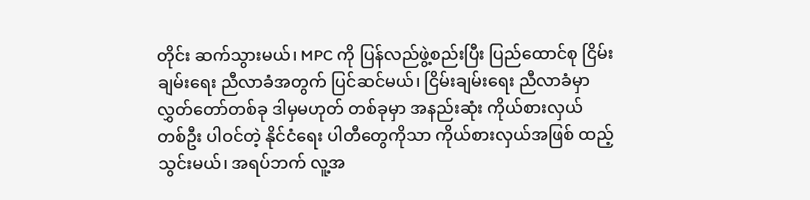တိုင်း ဆက်သွားမယ်၊ MPC ကို ပြန်လည်ဖွဲ့စည်းပြီး ပြည်ထောင်စု ငြိမ်းချမ်းရေး ညီလာခံအတွက် ပြင်ဆင်မယ်၊ ငြိမ်းချမ်းရေး ညီလာခံမှာ လွှတ်တော်တစ်ခု ဒါမှမဟုတ် တစ်ခုမှာ အနည်းဆုံး ကိုယ်စားလှယ် တစ်ဦး ပါဝင်တဲ့ နိုင်ငံရေး ပါတီတွေကိုသာ ကိုယ်စားလှယ်အဖြစ် ထည့်သွင်းမယ်၊ အရပ်ဘက် လူ့အ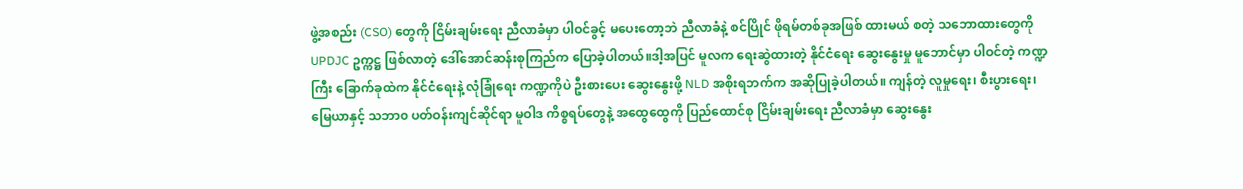ဖွဲ့အစည်း (CSO) တွေကို ငြိမ်းချမ်းရေး ညီလာခံမှာ ပါဝင်ခွင့် မပေးတော့ဘဲ ညီလာခံနဲ့ စင်ပြိုင် ဖိုရမ်တစ်ခုအဖြစ် ထားမယ် စတဲ့ သဘောထားတွေကို UPDJC ဥက္ကဋ္ဌ ဖြစ်လာတဲ့ ဒေါ်အောင်ဆန်းစုကြည်က ပြောခဲ့ပါတယ်။ဒါ့အပြင် မူလက ရေးဆွဲထားတဲ့ နိုင်ငံရေး ဆွေးနွေးမှု မူဘောင်မှာ ပါဝင်တဲ့ ကဏ္ဍကြီး ခြောက်ခုထဲက နိုင်ငံရေးနဲ့ လုံခြုံရေး ကဏ္ဍကိုပဲ ဦးစားပေး ဆွေးနွေးဖို့ NLD အစိုးရဘက်က အဆိုပြုခဲ့ပါတယ်။ ကျန်တဲ့ လူမှုရေး၊ စီးပွားရေး၊ မြေယာနှင့် သဘာ၀ ပတ်ဝန်းကျင်ဆိုင်ရာ မူဝါဒ ကိစ္စရပ်တွေနဲ့ အထွေထွေကို ပြည်ထောင်စု ငြိမ်းချမ်းရေး ညီလာခံမှာ ဆွေးနွေး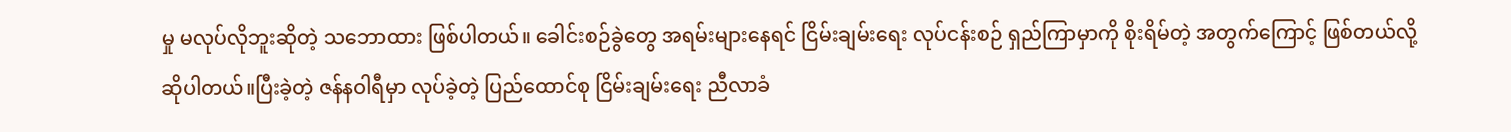မှု မလုပ်လိုဘူးဆိုတဲ့ သဘောထား ဖြစ်ပါတယ်။ ခေါင်းစဉ်ခွဲတွေ အရမ်းများနေရင် ငြိမ်းချမ်းရေး လုပ်ငန်းစဉ် ရှည်ကြာမှာကို စိုးရိမ်တဲ့ အတွက်ကြောင့် ဖြစ်တယ်လို့ ဆိုပါတယ်။ပြီးခဲ့တဲ့ ဇန်နဝါရီမှာ လုပ်ခဲ့တဲ့ ပြည်ထောင်စု ငြိမ်းချမ်းရေး ညီလာခံ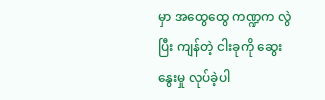မှာ အထွေထွေ ကဏ္ဍက လွဲပြီး ကျန်တဲ့ ငါးခုကို ဆွေးနွေးမှု လုပ်ခဲ့ပါ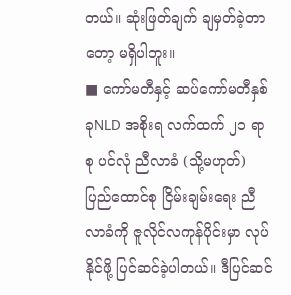တယ်။ ဆုံးဖြတ်ချက် ချမှတ်ခဲ့တာတော့ မရှိပါဘူး။
■ ကော်မတီနှင့် ဆပ်ကော်မတီနှစ်ခုNLD အစိုးရ လက်ထက် ၂၁ ရာစု ပင်လုံ ညီလာခံ (သို့မဟုတ်) ပြည်ထောင်စု ငြိမ်းချမ်းရေး ညီလာခံကို ဇူလိုင်လကုန်ပိုင်းမှာ လုပ်နိုင်ဖို့ ပြင်ဆင်ခဲ့ပါတယ်။ ဒီပြင်ဆင်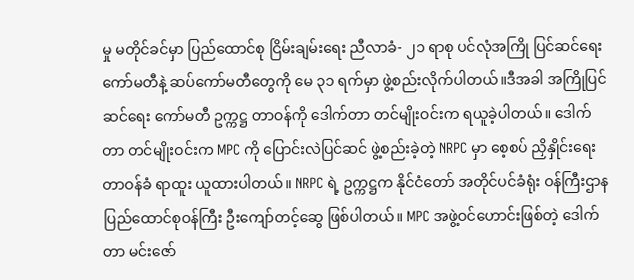မှု မတိုင်ခင်မှာ ပြည်ထောင်စု ငြိမ်းချမ်းရေး ညီလာခံ- ၂၁ ရာစု ပင်လုံအကြို ပြင်ဆင်ရေး ကော်မတီနဲ့ ဆပ်ကော်မတီတွေကို မေ ၃၁ ရက်မှာ ဖွဲ့စည်းလိုက်ပါတယ်။ဒီအခါ အကြိုပြင်ဆင်ရေး ကော်မတီ ဥက္ကဋ္ဌ တာဝန်ကို ဒေါက်တာ တင်မျိုးဝင်းက ရယူခဲ့ပါတယ်။ ဒေါက်တာ တင်မျိုးဝင်းက MPC ကို ပြောင်းလဲပြင်ဆင် ဖွဲ့စည်းခဲ့တဲ့ NRPC မှာ စေ့စပ် ညှိနှိုင်းရေး တာဝန်ခံ ရာထူး ယူထားပါတယ်။ NRPC ရဲ့ ဥက္ကဋ္ဌက နိုင်ငံတော် အတိုင်ပင်ခံရုံး ဝန်ကြီးဌာန ပြည်ထောင်စုဝန်ကြီး ဦးကျော်တင့်ဆွေ ဖြစ်ပါတယ်။ MPC အဖွဲ့ဝင်ဟောင်းဖြစ်တဲ့ ဒေါက်တာ မင်းဇော်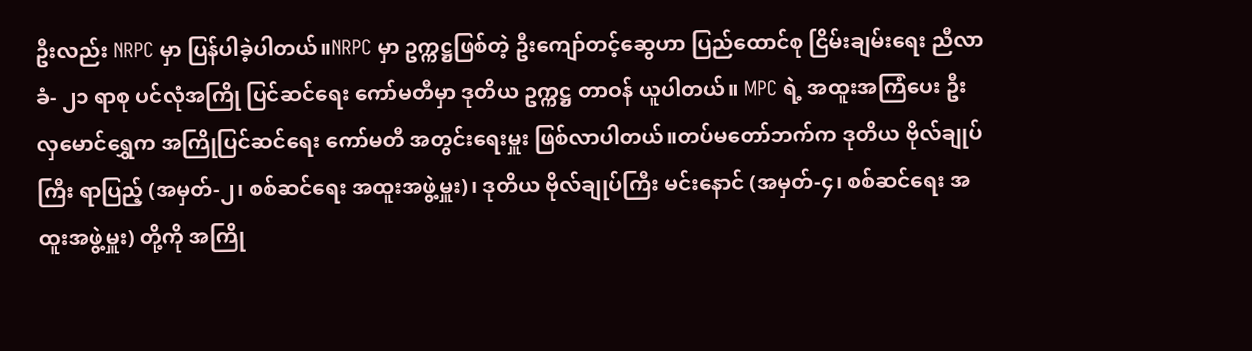ဦးလည်း NRPC မှာ ပြန်ပါခဲ့ပါတယ်။NRPC မှာ ဥက္ကဋ္ဌဖြစ်တဲ့ ဦးကျော်တင့်ဆွေဟာ ပြည်ထောင်စု ငြိမ်းချမ်းရေး ညီလာခံ- ၂၁ ရာစု ပင်လုံအကြို ပြင်ဆင်ရေး ကော်မတီမှာ ဒုတိယ ဥက္ကဋ္ဌ တာဝန် ယူပါတယ်။ MPC ရဲ့ အထူးအကြံပေး ဦးလှမောင်ရွှေက အကြိုပြင်ဆင်ရေး ကော်မတီ အတွင်းရေးမှူး ဖြစ်လာပါတယ်။တပ်မတော်ဘက်က ဒုတိယ ဗိုလ်ချုပ်ကြီး ရာပြည့် (အမှတ်-၂၊ စစ်ဆင်ရေး အထူးအဖွဲ့မှူး)၊ ဒုတိယ ဗိုလ်ချုပ်ကြီး မင်းနောင် (အမှတ်-၄၊ စစ်ဆင်ရေး အထူးအဖွဲ့မှူး) တို့ကို အကြို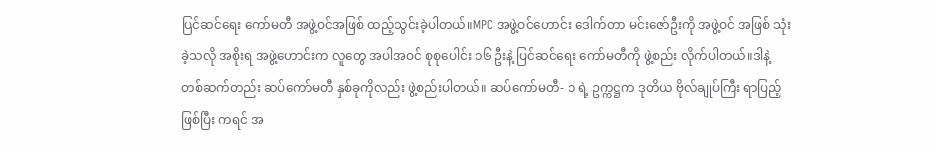ပြင်ဆင်ရေး ကော်မတီ အဖွဲ့ဝင်အဖြစ် ထည့်သွင်းခဲ့ပါတယ်။MPC အဖွဲ့ဝင်ဟောင်း ဒေါက်တာ မင်းဇော်ဦးကို အဖွဲ့ဝင် အဖြစ် သုံးခဲ့သလို အစိုးရ အဖွဲ့ဟောင်းက လူတွေ အပါအဝင် စုစုပေါင်း ၁၆ ဦးနဲ့ ပြင်ဆင်ရေး ကော်မတီကို ဖွဲ့စည်း လိုက်ပါတယ်။ဒါနဲ့ တစ်ဆက်တည်း ဆပ်ကော်မတီ နှစ်ခုကိုလည်း ဖွဲ့စည်းပါတယ်။ ဆပ်ကော်မတီ- ၁ ရဲ့ ဥက္ကဋ္ဌက ဒုတိယ ဗိုလ်ချုပ်ကြီး ရာပြည့်ဖြစ်ပြီး ကရင် အ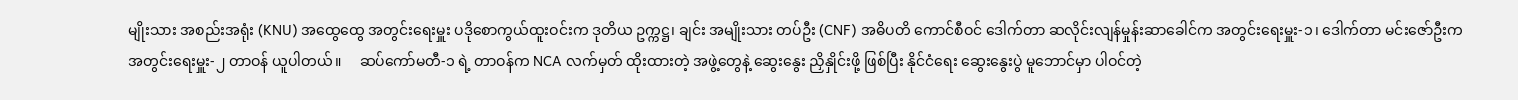မျိုးသား အစည်းအရုံး (KNU) အထွေထွေ အတွင်းရေးမှူး ပဒိုစောကွယ်ထူးဝင်းက ဒုတိယ ဥက္ကဋ္ဌ၊ ချင်း အမျိုးသား တပ်ဦး (CNF) အဓိပတိ ကောင်စီဝင် ဒေါက်တာ ဆလိုင်းလျန်မှုန်းဆာခေါင်က အတွင်းရေးမှူး-၁၊ ဒေါက်တာ မင်းဇော်ဦးက အတွင်းရေးမှူး-၂ တာဝန် ယူပါတယ်။     ဆပ်ကော်မတီ-၁ ရဲ့ တာဝန်က NCA လက်မှတ် ထိုးထားတဲ့ အဖွဲ့တွေနဲ့ ဆွေးနွေး ညှိနှိုင်းဖို့ ဖြစ်ပြီး နိုင်ငံရေး ဆွေးနွေးပွဲ မူဘောင်မှာ ပါဝင်တဲ့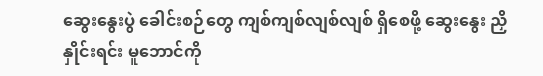ဆွေးနွေးပွဲ ခေါင်းစဉ်တွေ ကျစ်ကျစ်လျစ်လျစ် ရှိစေဖို့ ဆွေးနွေး ညှိနှိုင်းရင်း မူဘောင်ကို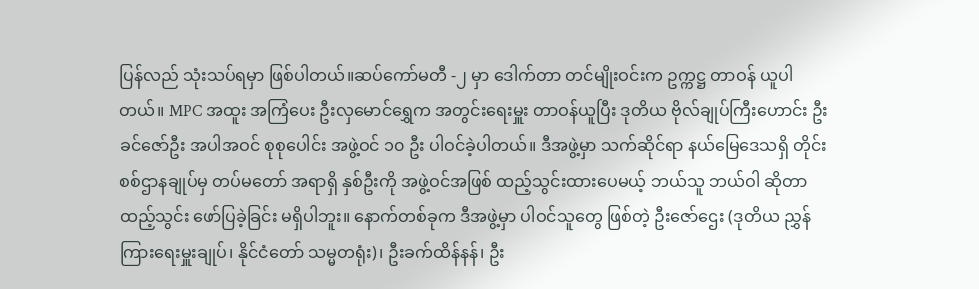ပြန်လည် သုံးသပ်ရမှာ ဖြစ်ပါတယ်။ဆပ်ကော်မတီ -၂ မှာ ဒေါက်တာ တင်မျိုးဝင်းက ဥက္ကဋ္ဌ တာဝန် ယူပါတယ်။ MPC အထူး အကြံပေး ဦးလှမောင်ရွှေက အတွင်းရေးမှူး တာဝန်ယူပြီး ဒုတိယ ဗိုလ်ချုပ်ကြီးဟောင်း ဦးခင်ဇော်ဦး အပါအဝင် စုစုပေါင်း အဖွဲ့ဝင် ၁၀ ဦး ပါဝင်ခဲ့ပါတယ်။ ဒီအဖွဲ့မှာ သက်ဆိုင်ရာ နယ်မြေဒေသရှိ တိုင်းစစ်ဌာနချုပ်မှ တပ်မတော် အရာရှိ နှစ်ဦးကို အဖွဲ့ဝင်အဖြစ် ထည့်သွင်းထားပေမယ့် ဘယ်သူ ဘယ်ဝါ ဆိုတာ ထည့်သွင်း ဖော်ပြခဲ့ခြင်း မရှိပါဘူး။ နောက်တစ်ခုက ဒီအဖွဲ့မှာ ပါဝင်သူတွေ ဖြစ်တဲ့ ဦးဇော်ဌေး (ဒုတိယ ညွှန်ကြားရေးမှူးချုပ်၊ နိုင်ငံတော် သမ္မတရုံး)၊ ဦးခက်ထိန်နန်၊ ဦး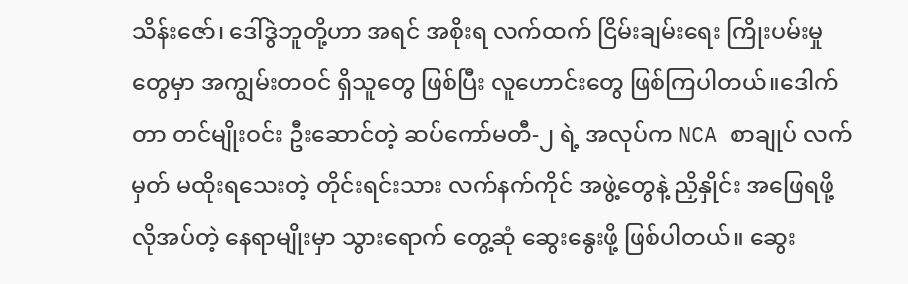သိန်းဇော်၊ ဒေါ်ဒွဲဘူတို့ဟာ အရင် အစိုးရ လက်ထက် ငြိမ်းချမ်းရေး ကြိုးပမ်းမှုတွေမှာ အကျွမ်းတဝင် ရှိသူတွေ ဖြစ်ပြီး လူဟောင်းတွေ ဖြစ်ကြပါတယ်။ဒေါက်တာ တင်မျိုးဝင်း ဦးဆောင်တဲ့ ဆပ်ကော်မတီ-၂ ရဲ့ အလုပ်က NCA စာချုပ် လက်မှတ် မထိုးရသေးတဲ့ တိုင်းရင်းသား လက်နက်ကိုင် အဖွဲ့တွေနဲ့ ညှိနှိုင်း အဖြေရဖို့ လိုအပ်တဲ့ နေရာမျိုးမှာ သွားရောက် တွေ့ဆုံ ဆွေးနွေးဖို့ ဖြစ်ပါတယ်။ ဆွေး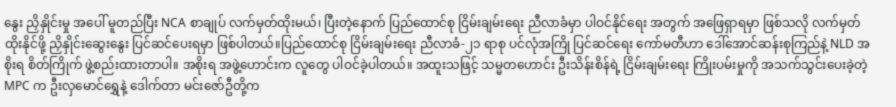နွေး ညှိနှိုင်းမှု အပေါ် မူတည်ပြီး NCA စာချုပ် လက်မှတ်ထိုးမယ်၊ ပြီးတဲ့နောက် ပြည်ထောင်စု ငြိမ်းချမ်းရေး ညီလာခံမှာ ပါဝင်နိုင်ရေး အတွက် အဖြေရှာရမှာ ဖြစ်သလို လက်မှတ် ထိုးနိုင်ဖို့ ညှိနှိုင်းဆွေးနွေး ပြင်ဆင်ပေးရမှာ ဖြစ်ပါတယ်။ပြည်ထောင်စု ငြိမ်းချမ်းရေး ညီလာခံ-၂၁ ရာစု ပင်လုံအကြို ပြင်ဆင်ရေး ကော်မတီဟာ ဒေါ်အောင်ဆန်းစုကြည်နဲ့ NLD အစိုးရ စိတ်ကြိုက် ဖွဲ့စည်းထားတာပါ။ အစိုးရ အဖွဲ့ဟောင်းက လူတွေ ပါဝင်ခဲ့ပါတယ်။ အထူးသဖြင့် သမ္မတဟောင်း ဦးသိန်းစိန်ရဲ့ ငြိမ်းချမ်းရေး ကြိုးပမ်းမှုကို အသက်သွင်းပေးခဲ့တဲ့ MPC က ဦးလှမောင်ရွှေနဲ့ ဒေါက်တာ မင်းဇော်ဦတို့က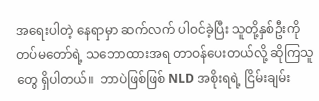အရေးပါတဲ့ နေရာမှာ ဆက်လက် ပါဝင်ခဲ့ပြီး သူတို့နှစ်ဦးကို တပ်မတော်ရဲ့ သဘောထားအရ တာဝန်ပေးတယ်လို့ ဆိုကြသူတွေ ရှိပါတယ်။  ဘာပဲဖြစ်ဖြစ် NLD အစိုးရရဲ့ ငြိမ်းချမ်း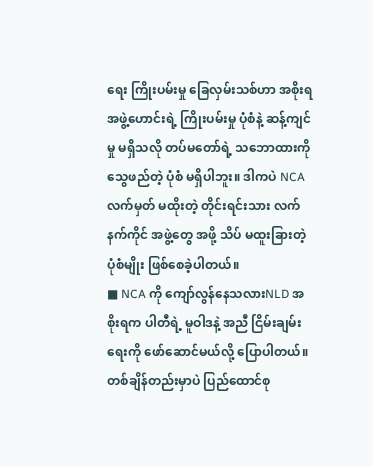ရေး ကြိုးပမ်းမှု ခြေလှမ်းသစ်ဟာ အစိုးရ အဖွဲ့ဟောင်းရဲ့ ကြိုးပမ်းမှု ပုံစံနဲ့ ဆန့်ကျင်မှု မရှိသလို တပ်မတော်ရဲ့ သဘောထားကို သွေဖည်တဲ့ ပုံစံ မရှိပါဘူး။ ဒါကပဲ NCA လက်မှတ် မထိုးတဲ့ တိုင်းရင်းသား လက်နက်ကိုင် အဖွဲ့တွေ အဖို့ သိပ် မထူးခြားတဲ့ ပုံစံမျိုး ဖြစ်စေခဲ့ပါတယ်။
■ NCA ကို ကျော်လွန်နေသလားNLD အစိုးရက ပါတီရဲ့ မူဝါဒနဲ့ အညီ ငြိမ်းချမ်းရေးကို ဖော်ဆောင်မယ်လို့ ပြောပါတယ်။ တစ်ချိန်တည်းမှာပဲ ပြည်ထောင်စု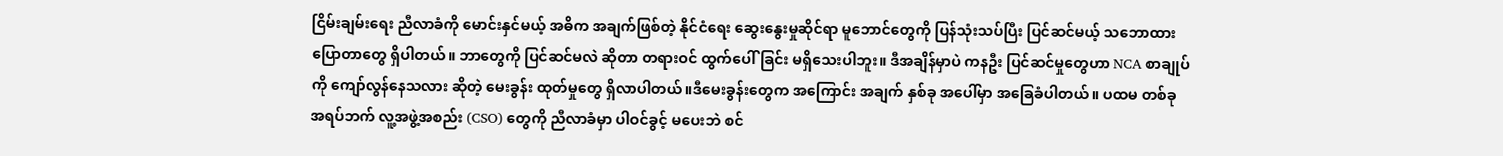ငြိမ်းချမ်းရေး ညီလာခံကို မောင်းနှင်မယ့် အဓိက အချက်ဖြစ်တဲ့ နိုင်ငံရေး ဆွေးနွေးမှုဆိုင်ရာ မူဘောင်တွေကို ပြန်သုံးသပ်ပြီး ပြင်ဆင်မယ့် သဘောထား ပြောတာတွေ ရှိပါတယ်။ ဘာတွေကို ပြင်ဆင်မလဲ ဆိုတာ တရားဝင် ထွက်ပေါ်ခြင်း မရှိသေးပါဘူး။ ဒီအချိန်မှာပဲ ကနဦး ပြင်ဆင်မှုတွေဟာ NCA စာချုပ်ကို ကျော်လွန်နေသလား ဆိုတဲ့ မေးခွန်း ထုတ်မှုတွေ ရှိလာပါတယ်။ဒီမေးခွန်းတွေက အကြောင်း အချက် နှစ်ခု အပေါ်မှာ အခြေခံပါတယ်။ ပထမ တစ်ခု အရပ်ဘက် လူ့အဖွဲ့အစည်း (CSO) တွေကို ညီလာခံမှာ ပါဝင်ခွင့် မပေးဘဲ စင်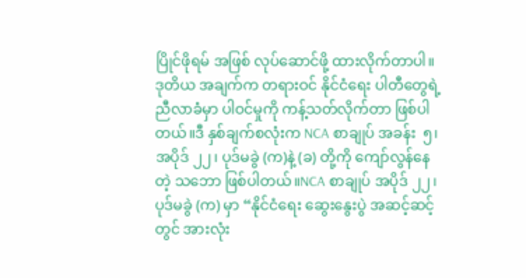ပြိုင်ဖိုရမ် အဖြစ် လုပ်ဆောင်ဖို့ ထားလိုက်တာပါ။ ဒုတိယ အချက်က တရားဝင် နိုင်ငံရေး ပါတီတွေရဲ့ ညီလာခံမှာ ပါဝင်မှုကို ကန့်သတ်လိုက်တာ ဖြစ်ပါတယ်။ဒီ နှစ်ချက်စလုံးက NCA စာချုပ် အခန်း  ၅၊ အပိုဒ် ၂၂၊ ပုဒ်မခွဲ (က)နဲ့ (ခ) တို့ကို ကျော်လွန်နေတဲ့ သဘော ဖြစ်ပါတယ်။NCA စာချုပ် အပိုဒ် ၂၂၊ ပုဒ်မခွဲ (က) မှာ “နိုင်ငံရေး ဆွေးနွေးပွဲ အဆင့်ဆင့်တွင် အားလုံး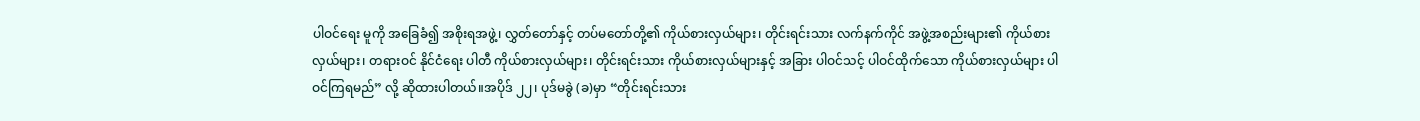ပါဝင်ရေး မူကို အခြေခံ၍ အစိုးရအဖွဲ့၊ လွှတ်တော်နှင့် တပ်မတော်တို့၏ ကိုယ်စားလှယ်များ၊ တိုင်းရင်းသား လက်နက်ကိုင် အဖွဲ့အစည်းများ၏ ကိုယ်စားလှယ်များ၊ တရားဝင် နိုင်ငံရေး ပါတီ ကိုယ်စားလှယ်များ၊ တိုင်းရင်းသား ကိုယ်စားလှယ်များနှင့် အခြား ပါဝင်သင့် ပါဝင်ထိုက်သော ကိုယ်စားလှယ်များ ပါဝင်ကြရမည်” လို့ ဆိုထားပါတယ်။အပိုဒ် ၂၂၊ ပုဒ်မခွဲ (ခ)မှာ “တိုင်းရင်းသား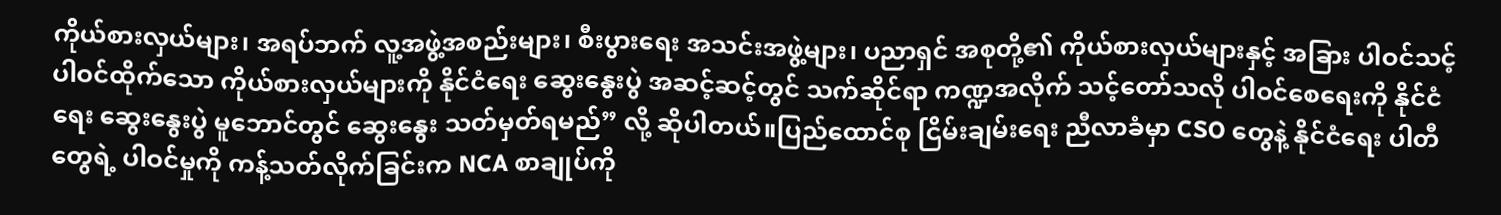ကိုယ်စားလှယ်များ၊ အရပ်ဘက် လူ့အဖွဲ့အစည်းများ၊ စီးပွားရေး အသင်းအဖွဲ့များ၊ ပညာရှင် အစုတို့၏ ကိုယ်စားလှယ်များနှင့် အခြား ပါဝင်သင့် ပါဝင်ထိုက်သော ကိုယ်စားလှယ်များကို နိုင်ငံရေး ဆွေးနွေးပွဲ အဆင့်ဆင့်တွင် သက်ဆိုင်ရာ ကဏ္ဍအလိုက် သင့်တော်သလို ပါဝင်စေရေးကို နိုင်ငံရေး ဆွေးနွေးပွဲ မူဘောင်တွင် ဆွေးနွေး သတ်မှတ်ရမည်” လို့ ဆိုပါတယ်။ပြည်ထောင်စု ငြိမ်းချမ်းရေး ညီလာခံမှာ CSO တွေနဲ့ နိုင်ငံရေး ပါတီတွေရဲ့ ပါဝင်မှုကို ကန့်သတ်လိုက်ခြင်းက NCA စာချုပ်ကို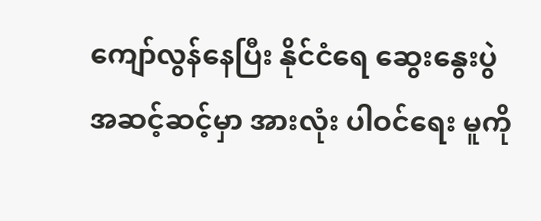ကျော်လွန်နေပြီး နိုင်ငံရေ ဆွေးနွေးပွဲ အဆင့်ဆင့်မှာ အားလုံး ပါဝင်ရေး မူကို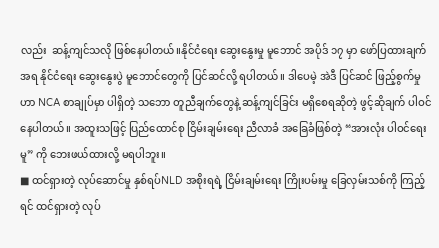လည်း  ဆန့်ကျင်သလို ဖြစ်နေပါတယ်။နိုင်ငံရေး ဆွေးနွေးမှု မူဘောင် အပိုဒ် ၁၇ မှာ ဖော်ပြထားချက်အရ နိုင်ငံရေး ဆွေးနွေးပွဲ မူဘောင်တွေကို ပြင်ဆင်လို့ ရပါတယ်။ ဒါပေမဲ့ အဲဒီ ပြင်ဆင် ဖြည့်စွက်မှုဟာ NCA စာချုပ်မှာ ပါရှိတဲ့ သဘော တူညီချက်တွေနဲ့ ဆန့်ကျင်ခြင်း မရှိစေရဆိုတဲ့ ဖွင့်ဆိုချက် ပါဝင်နေပါတယ်။ အထူးသဖြင့် ပြည်ထောင်စု ငြိမ်းချမ်းရေး ညီလာခံ အခြေခံဖြစ်တဲ့ “အားလုံး ပါဝင်ရေးမူ” ကို ဘေးဖယ်ထားလို့ မရပါဘူး။
■ ထင်ရှားတဲ့ လုပ်ဆောင်မှု နှစ်ရပ်NLD အစိုးရရဲ့ ငြိမ်းချမ်းရေး ကြိုးပမ်းမှု ခြေလှမ်းသစ်ကို ကြည့်ရင် ထင်ရှားတဲ့ လုပ်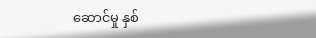ဆောင်မှု နှစ်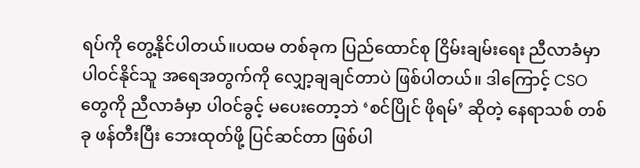ရပ်ကို တွေ့နိုင်ပါတယ်။ပထမ တစ်ခုက ပြည်ထောင်စု ငြိမ်းချမ်းရေး ညီလာခံမှာ ပါဝင်နိုင်သူ အရေအတွက်ကို လျှော့ချချင်တာပဲ ဖြစ်ပါတယ်။ ဒါကြောင့် CSO တွေကို ညီလာခံမှာ ပါဝင်ခွင့် မပေးတော့ဘဲ ‘စင်ပြိုင် ဖိုရမ်’ ဆိုတဲ့ နေရာသစ် တစ်ခု ဖန်တီးပြီး ဘေးထုတ်ဖို့ ပြင်ဆင်တာ ဖြစ်ပါ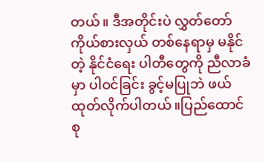တယ်။ ဒီအတိုင်းပဲ လွှတ်တော်ကိုယ်စားလှယ် တစ်နေရာမှ မနိုင်တဲ့ နိုင်ငံရေး ပါတီတွေကို ညီလာခံမှာ ပါဝင်ခြင်း ခွင့်မပြုဘဲ ဖယ်ထုတ်လိုက်ပါတယ်။ပြည်ထောင်စု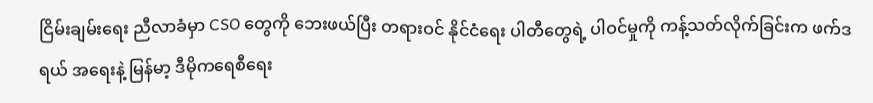ငြိမ်းချမ်းရေး ညီလာခံမှာ CSO တွေကို ဘေးဖယ်ပြီး တရားဝင် နိုင်ငံရေး ပါတီတွေရဲ့ ပါဝင်မှုကို ကန့်သတ်လိုက်ခြင်းက ဖက်ဒရယ် အရေးနဲ့ မြန်မာ့ ဒီမိုကရေစီရေး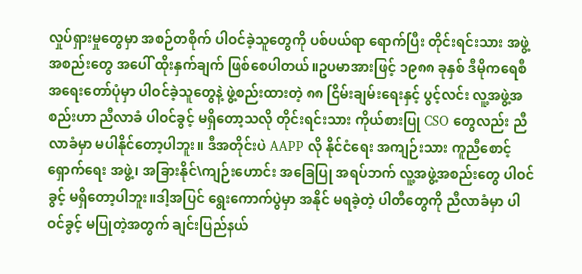လှုပ်ရှားမှုတွေမှာ အစဉ်တစိုက် ပါဝင်ခဲ့သူတွေကို ပစ်ပယ်ရာ ရောက်ပြီး တိုင်းရင်းသား အဖွဲ့အစည်းတွေ အပေါ် ထိုးနှက်ချက် ဖြစ်စေပါတယ်။ဥပမာအားဖြင့် ၁၉၈၈ ခုနှစ် ဒီမိုကရေစီ အရေးတော်ပုံမှာ ပါဝင်ခဲ့သူတွေနဲ့ ဖွဲ့စည်းထားတဲ့ ၈၈ ငြိမ်းချမ်းရေးနှင့် ပွင့်လင်း လူ့အဖွဲ့အစည်းဟာ ညီလာခံ ပါဝင်ခွင့် မရှိတော့သလို တိုင်းရင်းသား ကိုယ်စားပြု CSO တွေလည်း ညီလာခံမှာ မပါနိုင်တော့ပါဘူး။ ဒီအတိုင်းပဲ AAPP လို နိုင်ငံရေး အကျဉ်းသား ကူညီစောင့်ရှောက်ရေး အဖွဲ့၊ အခြားနိုင်\ကျဉ်းဟောင်း အခြေပြု အရပ်ဘက် လူ့အဖွဲ့အစည်းတွေ ပါဝင်ခွင့် မရှိတော့ပါဘူး။ဒါ့အပြင် ရွေးကောက်ပွဲမှာ အနိုင် မရခဲ့တဲ့ ပါတီတွေကို ညီလာခံမှာ ပါဝင်ခွင့် မပြုတဲ့အတွက် ချင်းပြည်နယ်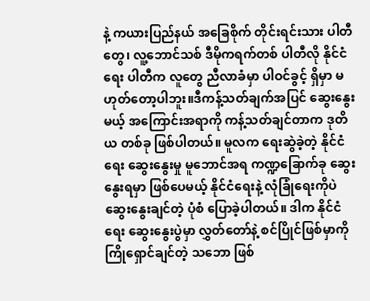နဲ့ ကယားပြည်နယ် အခြေစိုက် တိုင်းရင်းသား ပါတီတွေ၊ လူ့ဘောင်သစ် ဒီမိုကရက်တစ် ပါတီလို နိုင်ငံရေး ပါတီက လူတွေ ညီလာခံမှာ ပါဝင်ခွင့် ရှိမှာ မဟုတ်တော့ပါဘူး။ဒီကန့်သတ်ချက်အပြင် ဆွေးနွေးမယ့် အကြောင်းအရာကို ကန့်သတ်ချင်တာက ဒုတိယ တစ်ခု ဖြစ်ပါတယ်။ မူလက ရေးဆွဲခဲ့တဲ့ နိုင်ငံရေး ဆွေးနွေးမှု မူဘောင်အရ ကဏ္ဍခြောက်ခု ဆွေးနွေးရမှာ ဖြစ်ပေမယ့် နိုင်ငံရေးနဲ့ လုံခြုံရေးကိုပဲ ဆွေးနွေးချင်တဲ့ ပုံစံ ပြောခဲ့ပါတယ်။ ဒါက နိုင်ငံရေး ဆွေးနွေးပွဲမှာ လွှတ်တော်နဲ့ စင်ပြိုင်ဖြစ်မှာကို ကြိုရှောင်ချင်တဲ့ သဘော ဖြစ်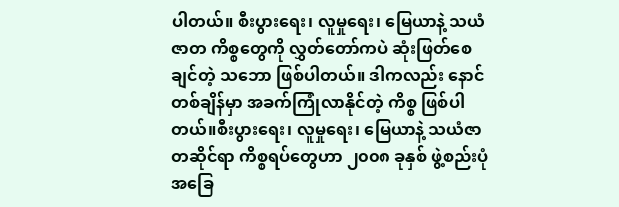ပါတယ်။ စီးပွားရေး၊ လူမှုရေး၊ မြေယာနဲ့ သယံဇာတ ကိစ္စတွေကို လွှတ်တော်ကပဲ ဆုံးဖြတ်စေချင်တဲ့ သဘော ဖြစ်ပါတယ်။ ဒါကလည်း နောင်တစ်ချိန်မှာ အခက်ကြုံလာနိုင်တဲ့ ကိစ္စ ဖြစ်ပါတယ်။စီးပွားရေး၊ လူမှုရေး၊ မြေယာနဲ့ သယံဇာတဆိုင်ရာ ကိစ္စရပ်တွေဟာ ၂၀၀၈ ခုနှစ် ဖွဲ့စည်းပုံ အခြေ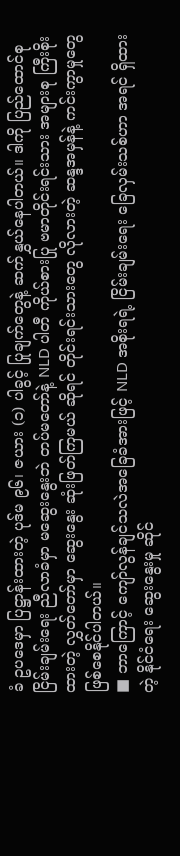ခံ ဥပဒေမှာ ပြဋ္ဌာန်းထားတဲ့ ပုဒ်မ ၉၆၊ ဇယား (၁) ပါခွင့် ပြုချက်တွေနဲ့ ဆက်နွှယ်နေပါတယ်။ ဒါကို ပြည်ထောင်စု ငြိမ်းချမ်းရေး ညီလာခံမှာ မဆွေးနွေးဘဲ တပ်မတော်နဲ့ NLD ပါတီ ကိုယ်စားပြု ဗမာတိုင်းရင်းသား အများစု ကြီးစိုးထားတဲ့ လွှတ်တော်မှာ ဆွေးနွေး ဆုံးဖြတ်ကြမယ် ဆိုရင် တိုင်းရင်းသားတွေ လိုလားတဲ့ ဆန္ဒအမှန်နဲ့ ကင်းကွာမှုတွေ ဖြစ်စေနိုင်ပါတယ်။
■ ဘာကြောင့် ကျော်လွန်ချင်သလဲအခြေခံအားဖြင့် NLD အစိုးရရဲ့ ငြိမ်းချမ်းရေး ခြေလှမ်းသစ်ဟာ အရင် ရှိထားတဲ့ နိုင်ငံရေး ဆွေးနွေးမှု ဆိုင်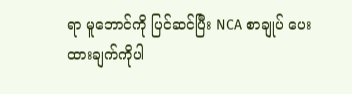ရာ မူဘောင်ကို ပြင်ဆင်ပြီး NCA စာချုပ် ပေးထားချက်ကိုပါ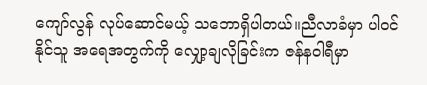ကျော်လွန် လုပ်ဆောင်မယ့် သဘောရှိပါတယ်။ညီလာခံမှာ ပါဝင်နိုင်သူ အရေအတွက်ကို လျှော့ချလိုခြင်းက ဇန်နဝါရီမှာ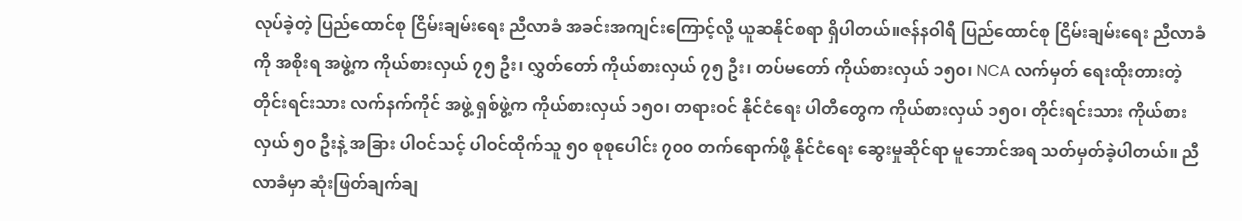လုပ်ခဲ့တဲ့ ပြည်ထောင်စု ငြိမ်းချမ်းရေး ညီလာခံ အခင်းအကျင်းကြောင့်လို့ ယူဆနိုင်စရာ ရှိပါတယ်။ဇန်နဝါရီ ပြည်ထောင်စု ငြိမ်းချမ်းရေး ညီလာခံကို အစိုးရ အဖွဲ့က ကိုယ်စားလှယ် ၇၅ ဦး၊ လွှတ်တော် ကိုယ်စားလှယ် ၇၅ ဦး၊ တပ်မတော် ကိုယ်စားလှယ် ၁၅၀၊ NCA လက်မှတ် ရေးထိုးတားတဲ့ တိုင်းရင်းသား လက်နက်ကိုင် အဖွဲ့ ရှစ်ဖွဲ့က ကိုယ်စားလှယ် ၁၅၀၊ တရားဝင် နိုင်ငံရေး ပါတီတွေက ကိုယ်စားလှယ် ၁၅၀၊ တိုင်းရင်းသား ကိုယ်စားလှယ် ၅၀ ဦးနဲ့ အခြား ပါဝင်သင့် ပါဝင်ထိုက်သူ ၅၀ စုစုပေါင်း ၇၀၀ တက်ရောက်ဖို့ နိုင်ငံရေး ဆွေးမှုဆိုင်ရာ မူဘောင်အရ သတ်မှတ်ခဲ့ပါတယ်။ ညီလာခံမှာ ဆုံးဖြတ်ချက်ချ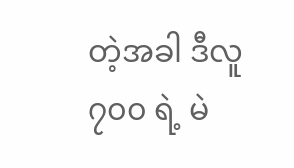တဲ့အခါ ဒီလူ ၇၀၀ ရဲ့ မဲ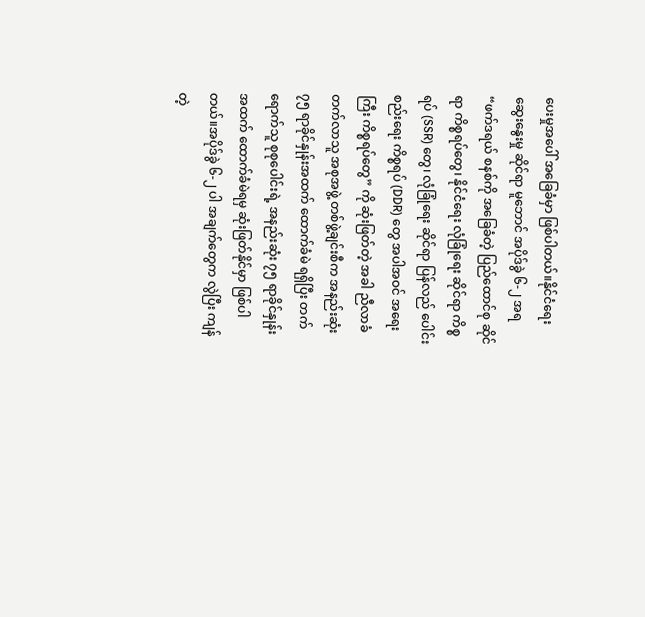ပေးမှုအပေါ် အခြေခံမှာ ဖြစ်ပါတယ်။နိုင်ငံရေး ဆွေးနွေးမှု ဆိုင်ရာ မူဘောင် အပိုဒ်ခွဲ ၆-၂ အရ “ဖက်ဒရယ် စနစ်ကို အခြေခံတဲ့ ပြည်ထောင်စု ဆိုင်ရာ ကိစ္စရပ်တွေ၊ နိုင်ငံရေး လုံခြုံရေး ဆိုင်ရာ ကိစ္စရပ် (SSR) တွေ၊ လုံခြုံရေး ဆိုင်ရာ ပြန်လည် ပေါင်းစည်းရေး ကိစ္စရပ် (DDR) တွေ အပါအဝင် အရေးကြီး ကိစ္စရပ်တွေ” ကို ဆုံးဖြတ်တဲ့ အခါ ညီလာခံ တက်လာသူ အစုအဖွဲ့ တစ်ဖွဲ့ချင်းစီက အနည်းဆုံး ၇၅ ရာခိုင်နှုန်းအထက် ထောက်ခံမဲ ရရှိပြီး တက်ရောက်သူ စုစုပေါင်းရဲ့ အနည်းဆုံး ၇၅ ရာခိုင်နှုန်း အထက် ထောက်ခံမဲရမှ ဆုံးဖြတ်နိုင်မှာ ဖြစ်ပါတယ်။အပိုဒ်ခွဲ ၆-၂ ပါ အချက်တွေက လွဲပြီး ကျန်တဲ့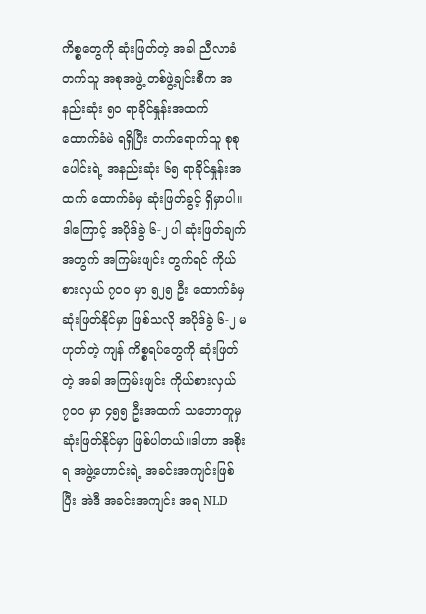ကိစ္စတွေကို ဆုံးဖြတ်တဲ့ အခါ ညီလာခံ တက်သူ အစုအဖွဲ့ တစ်ဖွဲ့ချင်းစီက အနည်းဆုံး ၅၀ ရာခိုင်နှုန်းအထက် ထောက်ခံမဲ ရရှိပြီး တက်ရောက်သူ စုစုပေါင်းရဲ့ အနည်းဆုံး ၆၅ ရာခိုင်နှုန်းအထက် ထောက်ခံမှ ဆုံးဖြတ်ခွင့် ရှိမှာပါ။ဒါကြောင့် အပိုဒ်ခွဲ ၆-၂ ပါ ဆုံးဖြတ်ချက်အတွက် အကြမ်းဖျင်း တွက်ရင် ကိုယ်စားလှယ် ၇၀၀ မှာ ၅၂၅ ဦး ထောက်ခံမှ ဆုံးဖြတ်နိုင်မှာ ဖြစ်သလို အပိုဒ်ခွဲ ၆-၂ မဟုတ်တဲ့ ကျန် ကိစ္စရပ်တွေကို ဆုံးဖြတ်တဲ့ အခါ အကြမ်းဖျင်း ကိုယ်စားလှယ် ၇၀၀ မှာ ၄၅၅ ဦးအထက် သဘောတူမှ ဆုံးဖြတ်နိုင်မှာ ဖြစ်ပါတယ်။ဒါဟာ အစိုးရ အဖွဲ့ဟောင်းရဲ့ အခင်းအကျင်းဖြစ်ပြီး အဲဒီ အခင်းအကျင်း အရ NLD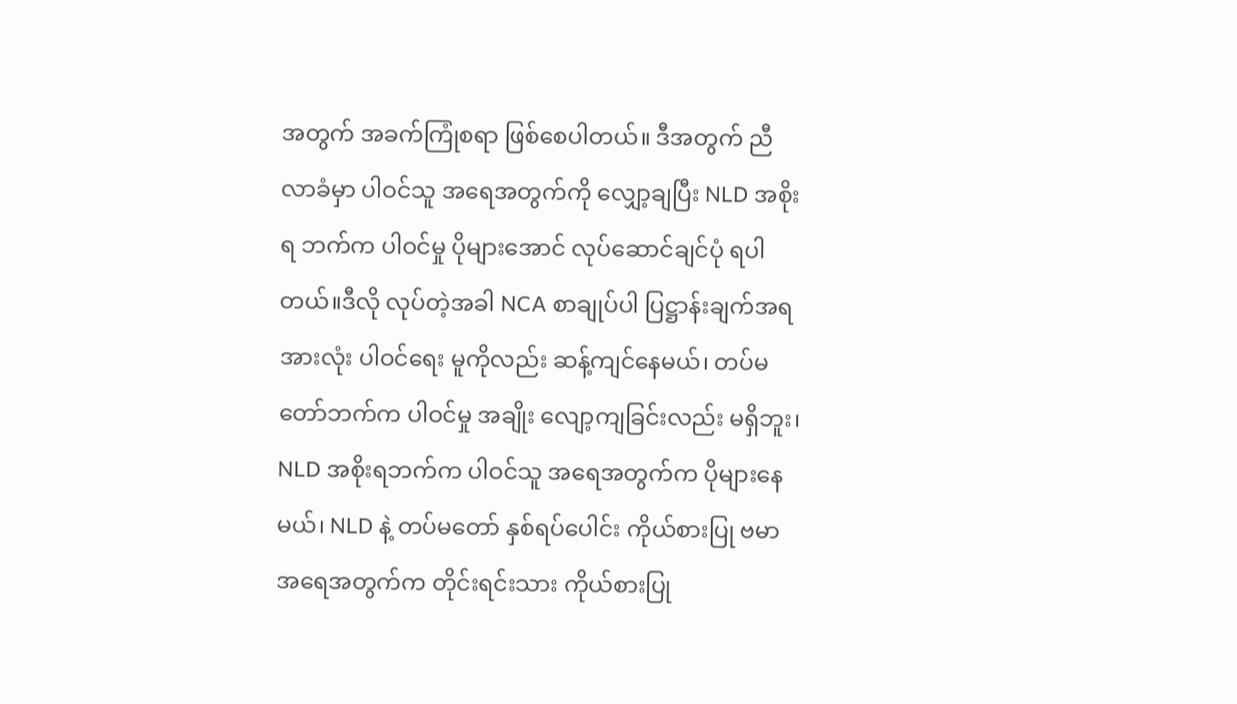အတွက် အခက်ကြုံစရာ ဖြစ်စေပါတယ်။ ဒီအတွက် ညီလာခံမှာ ပါဝင်သူ အရေအတွက်ကို လျှော့ချပြီး NLD အစိုးရ ဘက်က ပါဝင်မှု ပိုများအောင် လုပ်ဆောင်ချင်ပုံ ရပါတယ်။ဒီလို လုပ်တဲ့အခါ NCA စာချုပ်ပါ ပြဋ္ဌာန်းချက်အရ အားလုံး ပါဝင်ရေး မူကိုလည်း ဆန့်ကျင်နေမယ်၊ တပ်မတော်ဘက်က ပါဝင်မှု အချိုး လျော့ကျခြင်းလည်း မရှိဘူး၊ NLD အစိုးရဘက်က ပါဝင်သူ အရေအတွက်က ပိုများနေမယ်၊ NLD နဲ့ တပ်မတော် နှစ်ရပ်ပေါင်း ကိုယ်စားပြု ဗမာ အရေအတွက်က တိုင်းရင်းသား ကိုယ်စားပြု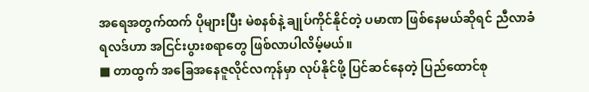အရေအတွက်ထက် ပိုများပြီး မဲစနစ်နဲ့ ချုပ်ကိုင်နိုင်တဲ့ ပမာဏ ဖြစ်နေမယ်ဆိုရင် ညီလာခံ ရလဒ်ဟာ အငြင်းပွားစရာတွေ ဖြစ်လာပါလိမ့်မယ်။
■ တာထွက် အခြေအနေဇူလိုင်လကုန်မှာ လုပ်နိုင်ဖို့ ပြင်ဆင်နေတဲ့ ပြည်ထောင်စု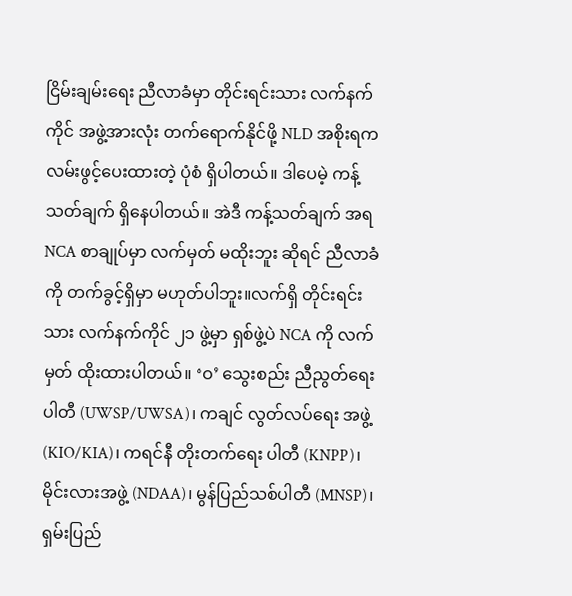ငြိမ်းချမ်းရေး ညီလာခံမှာ တိုင်းရင်းသား လက်နက်ကိုင် အဖွဲ့အားလုံး တက်ရောက်နိုင်ဖို့ NLD အစိုးရက လမ်းဖွင့်ပေးထားတဲ့ ပုံစံ ရှိပါတယ်။ ဒါပေမဲ့ ကန့်သတ်ချက် ရှိနေပါတယ်။ အဲဒီ ကန့်သတ်ချက် အရ NCA စာချုပ်မှာ လက်မှတ် မထိုးဘူး ဆိုရင် ညီလာခံကို တက်ခွင့်ရှိမှာ မဟုတ်ပါဘူး။လက်ရှိ တိုင်းရင်းသား လက်နက်ကိုင် ၂၁ ဖွဲ့မှာ ရှစ်ဖွဲ့ပဲ NCA ကို လက်မှတ် ထိုးထားပါတယ်။ ‘ဝ’ သွေးစည်း ညီညွတ်ရေး ပါတီ (UWSP/UWSA)၊ ကချင် လွတ်လပ်ရေး အဖွဲ့ (KIO/KIA)၊ ကရင်နီ တိုးတက်ရေး ပါတီ (KNPP)၊ မိုင်းလားအဖွဲ့ (NDAA)၊ မွန်ပြည်သစ်ပါတီ (MNSP)၊ ရှမ်းပြည်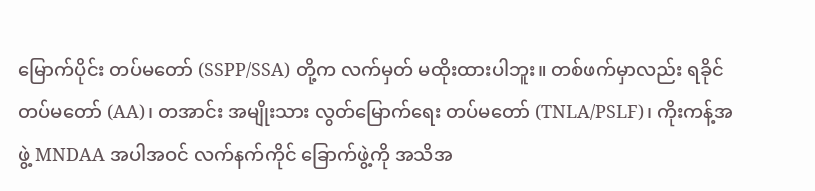မြောက်ပိုင်း တပ်မတော် (SSPP/SSA) တို့က လက်မှတ် မထိုးထားပါဘူး။ တစ်ဖက်မှာလည်း ရခိုင်တပ်မတော် (AA)၊ တအာင်း အမျိုးသား လွတ်မြောက်ရေး တပ်မတော် (TNLA/PSLF)၊ ကိုးကန့်အဖွဲ့ MNDAA အပါအဝင် လက်နက်ကိုင် ခြောက်ဖွဲ့ကို အသိအ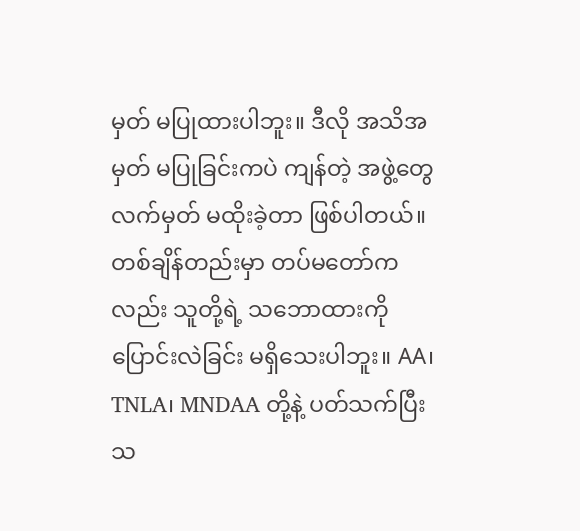မှတ် မပြုထားပါဘူး။ ဒီလို အသိအမှတ် မပြုခြင်းကပဲ ကျန်တဲ့ အဖွဲ့တွေ လက်မှတ် မထိုးခဲ့တာ ဖြစ်ပါတယ်။တစ်ချိန်တည်းမှာ တပ်မတော်ကလည်း သူတို့ရဲ့ သဘောထားကို ပြောင်းလဲခြင်း မရှိသေးပါဘူး။ AA၊ TNLA၊ MNDAA တို့နဲ့ ပတ်သက်ပြီး သ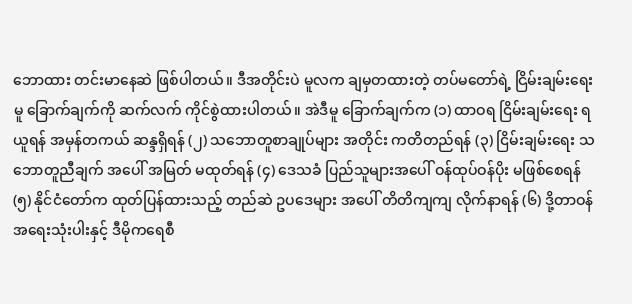ဘောထား တင်းမာနေဆဲ ဖြစ်ပါတယ်။ ဒီအတိုင်းပဲ မူလက ချမှတထားတဲ့ တပ်မတော်ရဲ့ ငြိမ်းချမ်းရေးမူ ခြောက်ချက်ကို ဆက်လက် ကိုင်စွဲထားပါတယ်။ အဲဒီမူ ခြောက်ချက်က (၁) ထာဝရ ငြိမ်းချမ်းရေး ရယူရန် အမှန်တကယ် ဆန္ဒရှိရန် (၂) သဘောတူစာချုပ်များ အတိုင်း ကတိတည်ရန် (၃) ငြိမ်းချမ်းရေး သဘောတူညီချက် အပေါ် အမြတ် မထုတ်ရန် (၄) ဒေသခံ ပြည်သူများအပေါ် ဝန်ထုပ်ဝန်ပိုး မဖြစ်စေရန် (၅) နိုင်ငံတော်က ထုတ်ပြန်ထားသည့် တည်ဆဲ ဥပဒေများ အပေါ် တိတိကျကျ လိုက်နာရန် (၆) ဒို့တာဝန် အရေးသုံးပါးနှင့် ဒီမိုကရေစီ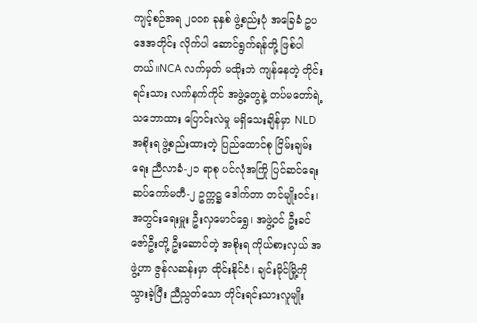ကျင့်စဉ်အရ ၂၀၀၈ ခုနှစ် ဖွဲ့စည်းပုံ အခြေခံ ဥပဒေအတိုင်း လိုက်ပါ ဆောင်ရွက်ရန်တို့ ဖြစ်ပါတယ်။NCA လက်မှတ် မထိုးဘဲ ကျန်နေတဲ့ တိုင်းရင်းသား လက်နက်ကိုင် အဖွဲ့တွေနဲ့ တပ်မတော်ရဲ့ သဘောထား ပြောင်းလဲမှု မရှိသေးချိန်မှာ NLD အစိုးရ ဖွဲ့စည်းထားတဲ့ ပြည်ထောင်စု ငြိမ်းချမ်းရေး ညီလာခံ-၂၁ ရာစု ပင်လုံအကြို ပြင်ဆင်ရေး ဆပ်ကော်မတီ-၂ ဥက္ကဋ္ဌ ဒေါက်တာ တင်မျိုးဝင်း၊ အတွင်းရေးမှူး ဦးလှမောင်ရွှေ၊ အဖွဲ့ဝင် ဦးခင်ဇော်ဦးတို့ ဦးဆောင်တဲ့ အစိုးရ ကိုယ်စားလှယ် အဖွဲ့ဟာ ဇွန်လဆန်းမှာ ထိုင်းနိုင်ငံ၊ ချင်းမိုင်မြို့ကို သွားခဲ့ပြီး ညီညွတ်သော တိုင်းရင်းသားလူမျိုး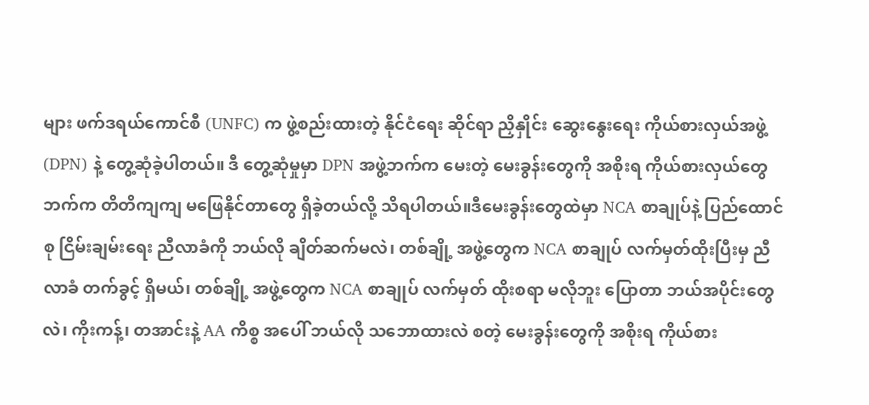များ ဖက်ဒရယ်ကောင်စီ (UNFC) က ဖွဲ့စည်းထားတဲ့ နိုင်ငံရေး ဆိုင်ရာ ညှိနှိုင်း ဆွေးနွေးရေး ကိုယ်စားလှယ်အဖွဲ့ (DPN) နဲ့ တွေ့ဆုံခဲ့ပါတယ်။ ဒီ တွေ့ဆုံမှုမှာ DPN အဖွဲ့ဘက်က မေးတဲ့ မေးခွန်းတွေကို အစိုးရ ကိုယ်စားလှယ်တွေဘက်က တိတိကျကျ မဖြေနိုင်တာတွေ ရှိခဲ့တယ်လို့ သိရပါတယ်။ဒီမေးခွန်းတွေထဲမှာ NCA စာချုပ်နဲ့ ပြည်ထောင်စု ငြိမ်းချမ်းရေး ညီလာခံကို ဘယ်လို ချိတ်ဆက်မလဲ၊ တစ်ချို့ အဖွဲ့တွေက NCA စာချုပ် လက်မှတ်ထိုးပြီးမှ ညီလာခံ တက်ခွင့် ရှိမယ်၊ တစ်ချို့ အဖွဲ့တွေက NCA စာချုပ် လက်မှတ် ထိုးစရာ မလိုဘူး ပြောတာ ဘယ်အပိုင်းတွေလဲ၊ ကိုးကန့်၊ တအာင်းနဲ့ AA ကိစ္စ အပေါ် ဘယ်လို သဘောထားလဲ စတဲ့ မေးခွန်းတွေကို အစိုးရ ကိုယ်စား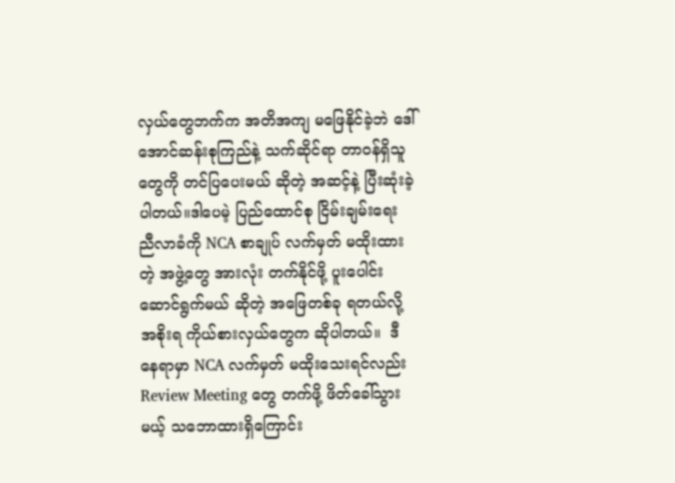လှယ်တွေဘက်က အတိအကျ မဖြေနိုင်ခဲ့ဘဲ ဒေါ်အောင်ဆန်းစုကြည်နဲ့ သက်ဆိုင်ရာ တာဝန်ရှိသူတွေကို တင်ပြပေးမယ် ဆိုတဲ့ အဆင့်နဲ့ ပြီးဆုံးခဲ့ပါတယ်။ဒါပေမဲ့ ပြည်ထောင်စု ငြိမ်းချမ်းရေး ညီလာခံကို NCA စာချုပ် လက်မှတ် မထိုးထားတဲ့ အဖွဲ့တွေ အားလုံး တက်နိုင်ဖို့ ပူးပေါင်း ဆောင်ရွက်မယ် ဆိုတဲ့ အဖြေတစ်ခု ရတယ်လို့ အစိုးရ ကိုယ်စားလှယ်တွေက ဆိုပါတယ်။  ဒီနေရာမှာ NCA လက်မှတ် မထိုးသေးရင်လည်း Review Meeting တွေ တက်ဖို့ ဖိတ်ခေါ်သွားမယ့် သဘောထားရှိကြောင်း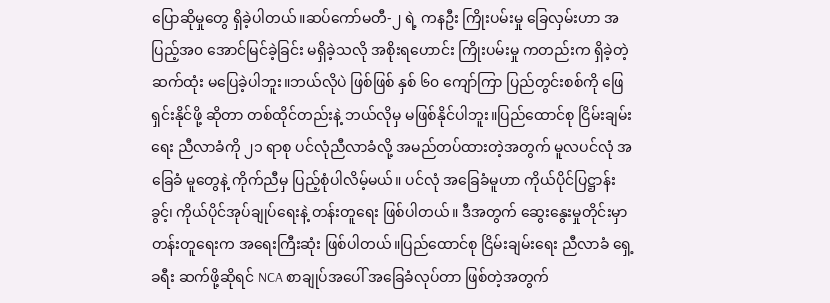ပြောဆိုမှုတွေ ရှိခဲ့ပါတယ်။ဆပ်ကော်မတီ-၂ ရဲ့ ကနဦး ကြိုးပမ်းမှု ခြေလှမ်းဟာ အပြည့်အ၀ အောင်မြင်ခဲ့ခြင်း မရှိခဲ့သလို အစိုးရဟောင်း ကြိုးပမ်းမှု ကတည်းက ရှိခဲ့တဲ့ ဆက်ထုံး မပြေခဲ့ပါဘူး။ဘယ်လိုပဲ ဖြစ်ဖြစ် နှစ် ၆၀ ကျော်ကြာ ပြည်တွင်းစစ်ကို ဖြေရှင်းနိုင်ဖို့ ဆိုတာ တစ်ထိုင်တည်းနဲ့ ဘယ်လိုမှ မဖြစ်နိုင်ပါဘူး။ပြည်ထောင်စု ငြိမ်းချမ်းရေး ညီလာခံကို ၂၁ ရာစု ပင်လုံညီလာခံလို့ အမည်တပ်ထားတဲ့အတွက် မူလပင်လုံ အခြေခံ မူတွေနဲ့ ကိုက်ညီမှ ပြည့်စုံပါလိမ့်မယ်။ ပင်လုံ အခြေခံမူဟာ ကိုယ်ပိုင်ပြဋ္ဌာန်းခွင့်၊ ကိုယ်ပိုင်အုပ်ချုပ်ရေးနဲ့ တန်းတူရေး ဖြစ်ပါတယ်။ ဒီအတွက် ဆွေးနွေးမှုတိုင်းမှာ တန်းတူရေးက အရေးကြီးဆုံး ဖြစ်ပါတယ်။ပြည်ထောင်စု ငြိမ်းချမ်းရေး ညီလာခံ ရှေ့ခရီး ဆက်ဖို့ဆိုရင် NCA စာချုပ်အပေါ် အခြေခံလုပ်တာ ဖြစ်တဲ့အတွက်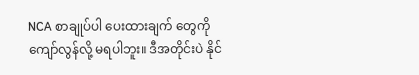NCA စာချုပ်ပါ ပေးထားချက် တွေကို ကျော်လွန်လို့ မရပါဘူး။ ဒီအတိုင်းပဲ နိုင်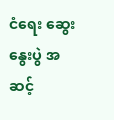ငံရေး ဆွေးနွေးပွဲ အဆင့်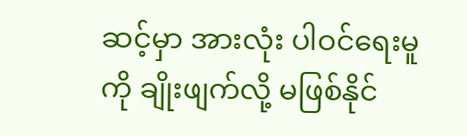ဆင့်မှာ အားလုံး ပါဝင်ရေးမူကို ချိုးဖျက်လို့ မဖြစ်နိုင်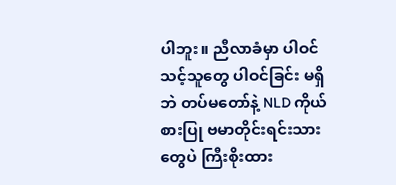ပါဘူး။ ညီလာခံမှာ ပါဝင်သင့်သူတွေ ပါဝင်ခြင်း မရှိဘဲ တပ်မတော်နဲ့ NLD ကိုယ်စားပြု ဗမာတိုင်းရင်းသားတွေပဲ ကြီးစိုးထား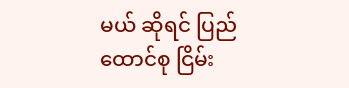မယ် ဆိုရင် ပြည်ထောင်စု ငြိမ်း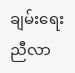ချမ်းရေး ညီလာ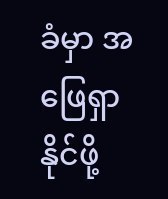ခံမှာ အဖြေရှာနိုင်ဖို့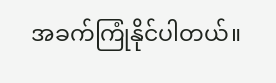အခက်ကြုံနိုင်ပါတယ်။